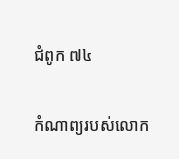ជំពូក ៧៤

កំណាព្យរបស់លោក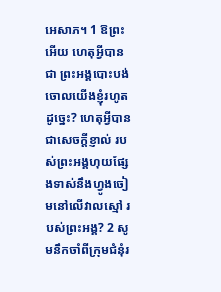អេសាភ។ 1 ឱព្រះអើយ ហេតុអ្វីបានជា ព្រះ‌អង្គបោះ‌បង់ចោលយើងខ្ញុំរហូតដូច្នេះ? ហេតុអ្វីបានជាសេចក្ដីខ្ញាល់ របស់ព្រះ‌អង្គហុយផ្សែងទាស់នឹងហ្វូងចៀមនៅលើវាលស្មៅ របស់ព្រះ‌អង្គ? 2 សូមនឹកចាំពីក្រុមជំនុំរ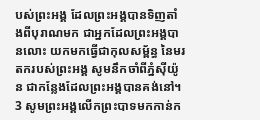បស់ព្រះ‌អង្គ ដែលព្រះ‌អង្គបានទិញតាំងពីបុរាណមក ជាអ្នកដែលព្រះ‌អង្គបានលោះ យកមកធ្វើជាកុលសម្ព័ន្ធ នៃមរតករបស់ព្រះ‌អង្គ សូមនឹកចាំពីភ្នំស៊ីយ៉ូន ជាកន្លែងដែលព្រះ‌អង្គបានគង់នៅ។ 3 សូមព្រះ‌អង្គលើកព្រះ‌បាទមកកាន់ក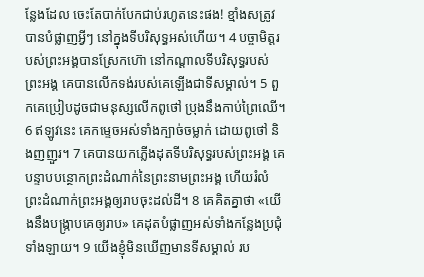ន្លែងដែល ចេះតែបាក់បែកជាប់រហូតនេះផង! ខ្មាំងសត្រូវបានបំផ្លាញអ្វីៗ នៅក្នុងទីបរិសុទ្ធអស់ហើយ។ 4 បច្ចាមិត្តរបស់ព្រះ‌អង្គបានស្រែកហ៊ោ នៅកណ្ដាលទីបរិសុទ្ធរបស់ព្រះ‌អង្គ គេបានលើកទង់របស់គេឡើងជាទីសម្គាល់។ 5 ពួក‌គេប្រៀបដូចជាមនុស្សលើកពូថៅ ប្រុងនឹងកាប់ព្រៃឈើ។ 6 ឥឡូវនេះ គេកម្ទេចអស់ទាំងក្បាច់ចម្លាក់ ដោយពូថៅ និងញញួរ។ 7 គេបានយកភ្លើងដុតទីបរិសុទ្ធរបស់ព្រះ‌អង្គ គេបន្ទាបបន្ថោកព្រះដំណាក់នៃព្រះ‌នាមព្រះ‌អង្គ ហើយរំលំព្រះដំណាក់ព្រះ‌អង្គឲ្យរាបចុះដល់ដី។ 8 គេគិតគ្នាថា «យើងនឹងបង្ក្រាបគេឲ្យរាប» គេដុតបំផ្លាញអស់ទាំងកន្លែងប្រជុំទាំងឡាយ។ 9 យើងខ្ញុំមិនឃើញមានទីសម្គាល់ រប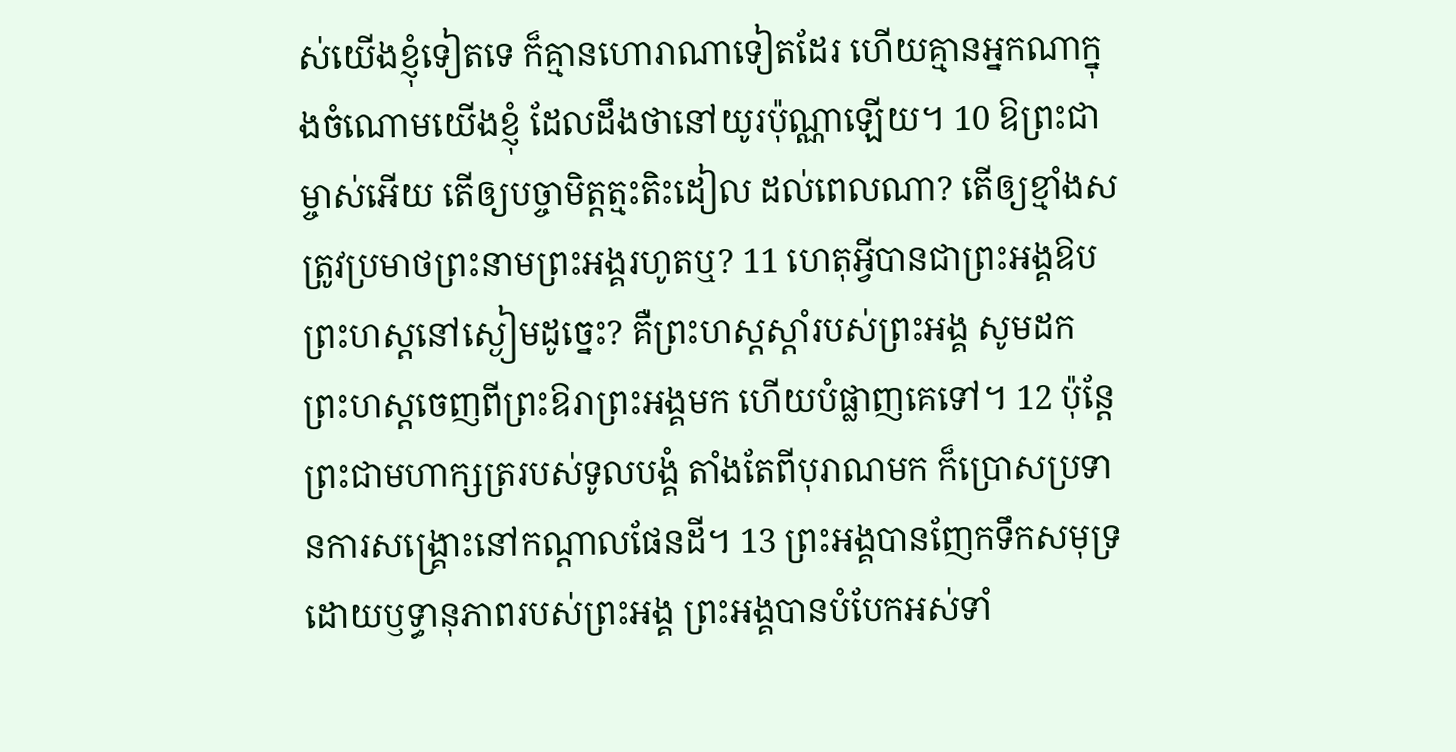ស់យើងខ្ញុំទៀតទេ ក៏គ្មានហោរាណាទៀតដែរ ហើយគ្មានអ្នកណាក្នុងចំណោមយើងខ្ញុំ ដែលដឹងថានៅយូរប៉ុណ្ណាឡើយ។ 10 ឱព្រះជាម្ចាស់អើយ តើឲ្យបច្ចា‌មិត្ត‌ត្មះតិះដៀល ដល់ពេលណា? តើឲ្យខ្មាំងសត្រូវប្រមាថព្រះ‌នាមព្រះ‌អង្គរហូតឬ? 11 ហេតុអ្វីបានជាព្រះ‌អង្គឱបព្រះហស្តនៅស្ងៀមដូច្នេះ? គឺព្រះ‌ហស្តស្តាំរបស់ព្រះ‌អង្គ សូមដកព្រះ‌ហស្តចេញពីព្រះ‌ឱរាព្រះ‌អង្គមក ហើយបំផ្លាញគេទៅ។ 12 ប៉ុន្តែ ព្រះជាមហា‌ក្សត្ររបស់ទូល‌បង្គំ តាំងតែពីបុរាណមក ក៏ប្រោសប្រទានការសង្គ្រោះនៅកណ្ដាលផែនដី។ 13 ព្រះ‌អង្គបានញែកទឹកសមុទ្រ ដោយឫទ្ធានុ‌ភាពរបស់ព្រះ‌អង្គ ព្រះ‌អង្គបានបំបែកអស់ទាំ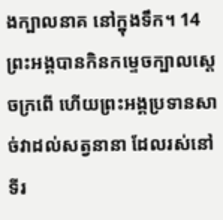ងក្បាលនាគ នៅក្នុងទឹក។ 14 ព្រះ‌អង្គបានកិនកម្ទេចក្បាលស្ដេចក្រពើ ហើយព្រះ‌អង្គប្រទានសាច់វាដល់សត្វនានា ដែលរស់នៅទីរ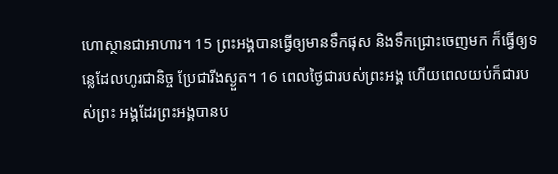ហោស្ថានជាអាហារ។ 15 ព្រះ‌អង្គបានធ្វើឲ្យមានទឹកផុស និងទឹកជ្រោះចេញមក ក៏ធ្វើឲ្យទន្លេដែលហូរជានិច្ច ប្រែជារីងស្ងួត។ 16 ពេលថ្ងៃជារបស់ព្រះ‌អង្គ ហើយពេលយប់ក៏ជារបស់ព្រះ‌ អង្គដែរព្រះ‌អង្គបានប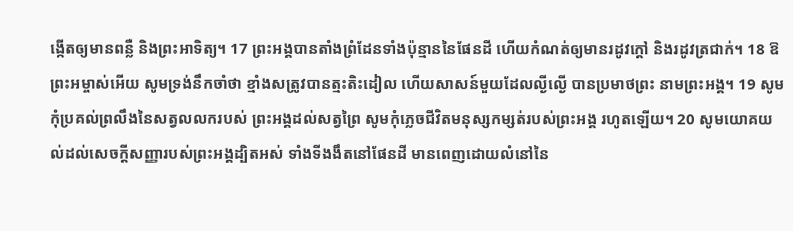ង្កើតឲ្យមានពន្លឺ និងព្រះ‌អាទិត្យ។ 17 ព្រះ‌អង្គបានតាំងព្រំដែនទាំងប៉ុន្មាននៃផែនដី ហើយកំណត់ឲ្យមានរដូវក្តៅ និងរដូវត្រជាក់។ 18 ឱព្រះអម្ចាស់អើយ សូមទ្រង់នឹកចាំថា ខ្មាំងសត្រូវបានត្មះ‌តិះ‌ដៀល ហើយសាសន៍មួយដែលល្ងី‌ល្ងើ បានប្រមាថព្រះ‌ នាមព្រះ‌អង្គ។ 19 សូមកុំប្រគល់ព្រលឹងនៃសត្វលលករបស់ ព្រះ‌អង្គដល់សត្វព្រៃ សូមកុំភ្លេចជីវិតមនុស្សកម្សត់របស់ព្រះ‌អង្គ រហូតឡើយ។ 20 សូមយោគយល់ដល់សេចក្ដីសញ្ញារបស់ព្រះ‌អង្គដ្បិតអស់ ទាំងទីងងឹតនៅផែនដី មានពេញដោយលំនៅនៃ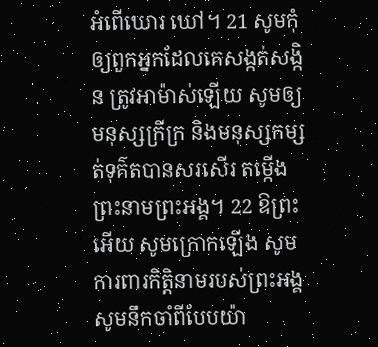អំពើឃោរ‌ ឃៅ។ 21 សូមកុំឲ្យពួកអ្នកដែលគេសង្កត់‌សង្កិន ត្រូវអាម៉ាស់ឡើយ សូមឲ្យមនុស្សក្រីក្រ និងមនុស្សកម្សត់ទុគ៌តបានសរសើរ តម្កើងព្រះ‌នាមព្រះ‌អង្គ។ 22 ឱព្រះអើយ សូមក្រោកឡើង សូមការពារកិត្តិនាមរបស់ព្រះ‌អង្គ សូមនឹកចាំពីបែបយ៉ា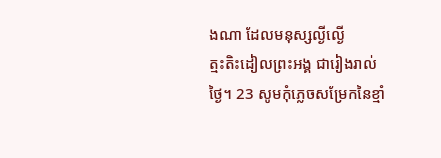ងណា ដែលមនុស្សល្ងី‌ល្ងើត្មះ‌តិះ‌ដៀលព្រះ‌អង្គ ជារៀងរាល់ថ្ងៃ។ 23 សូមកុំភ្លេចសម្រែកនៃខ្មាំ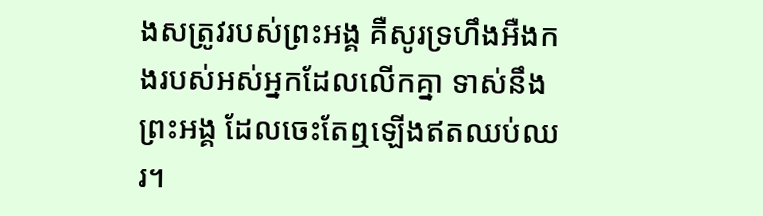ងសត្រូវរបស់ព្រះ‌អង្គ គឺសូរទ្រហឹងអឺង‌កងរបស់អស់អ្នកដែលលើកគ្នា ទាស់នឹងព្រះ‌អង្គ ដែលចេះតែឮឡើងឥតឈប់ឈរ។